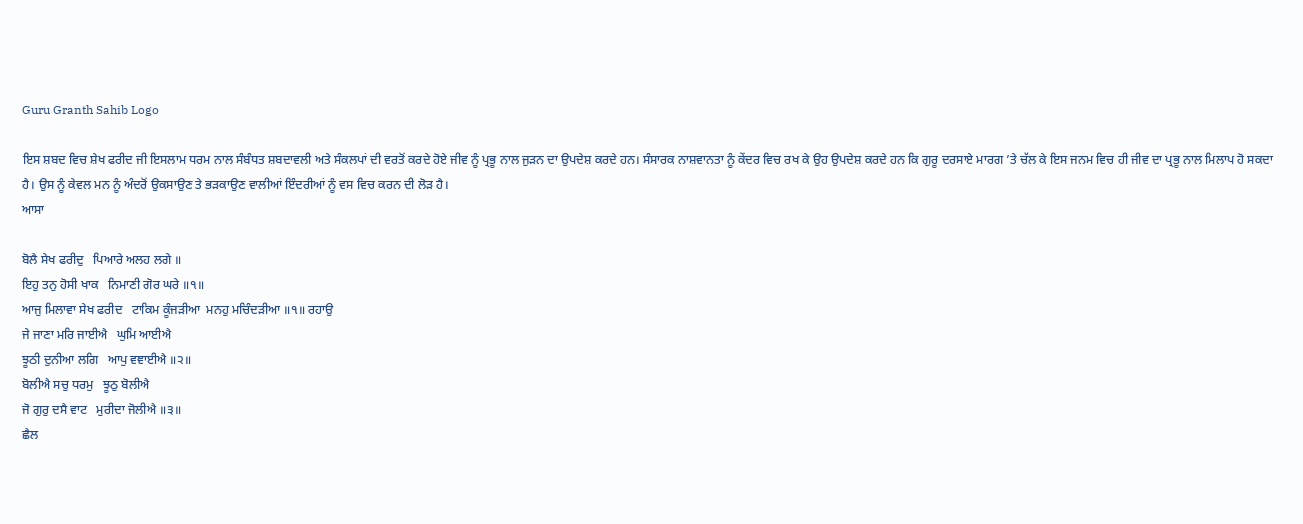Guru Granth Sahib Logo

ਇਸ ਸ਼ਬਦ ਵਿਚ ਸ਼ੇਖ ਫਰੀਦ ਜੀ ਇਸਲਾਮ ਧਰਮ ਨਾਲ ਸੰਬੰਧਤ ਸ਼ਬਦਾਵਲੀ ਅਤੇ ਸੰਕਲਪਾਂ ਦੀ ਵਰਤੋਂ ਕਰਦੇ ਹੋਏ ਜੀਵ ਨੂੰ ਪ੍ਰਭੂ ਨਾਲ ਜੁੜਨ ਦਾ ਉਪਦੇਸ਼ ਕਰਦੇ ਹਨ। ਸੰਸਾਰਕ ਨਾਸ਼ਵਾਨਤਾ ਨੂੰ ਕੇਂਦਰ ਵਿਚ ਰਖ ਕੇ ਉਹ ਉਪਦੇਸ਼ ਕਰਦੇ ਹਨ ਕਿ ਗੁਰੂ ਦਰਸਾਏ ਮਾਰਗ ’ਤੇ ਚੱਲ ਕੇ ਇਸ ਜਨਮ ਵਿਚ ਹੀ ਜੀਵ ਦਾ ਪ੍ਰਭੂ ਨਾਲ ਮਿਲਾਪ ਹੋ ਸਕਦਾ ਹੈ। ਉਸ ਨੂੰ ਕੇਵਲ ਮਨ ਨੂੰ ਅੰਦਰੋਂ ਉਕਸਾਉਣ ਤੇ ਭੜਕਾਉਣ ਵਾਲੀਆਂ ਇੰਦਰੀਆਂ ਨੂੰ ਵਸ ਵਿਚ ਕਰਨ ਦੀ ਲੋੜ ਹੈ।
ਆਸਾ

ਬੋਲੈ ਸੇਖ ਫਰੀਦੁ   ਪਿਆਰੇ ਅਲਹ ਲਗੇ ॥
ਇਹੁ ਤਨੁ ਹੋਸੀ ਖਾਕ   ਨਿਮਾਣੀ ਗੋਰ ਘਰੇ ॥੧॥
ਆਜੁ ਮਿਲਾਵਾ ਸੇਖ ਫਰੀਦ   ਟਾਕਿਮ ਕੂੰਜੜੀਆ  ਮਨਹੁ ਮਚਿੰਦੜੀਆ ॥੧॥ ਰਹਾਉ
ਜੇ ਜਾਣਾ ਮਰਿ ਜਾਈਐ   ਘੁਮਿ ਆਈਐ
ਝੂਠੀ ਦੁਨੀਆ ਲਗਿ   ਆਪੁ ਵਞਾਈਐ ॥੨॥
ਬੋਲੀਐ ਸਚੁ ਧਰਮੁ   ਝੂਠੁ ਬੋਲੀਐ
ਜੋ ਗੁਰੁ ਦਸੈ ਵਾਟ   ਮੁਰੀਦਾ ਜੋਲੀਐ ॥੩॥
ਛੈਲ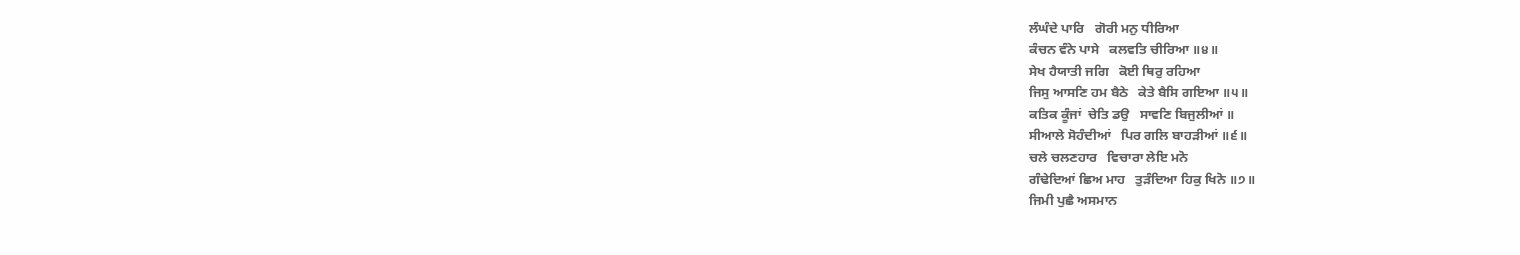ਲੰਘੰਦੇ ਪਾਰਿ   ਗੋਰੀ ਮਨੁ ਧੀਰਿਆ
ਕੰਚਨ ਵੰਨੇ ਪਾਸੇ   ਕਲਵਤਿ ਚੀਰਿਆ ॥੪॥
ਸੇਖ ਹੈਯਾਤੀ ਜਗਿ   ਕੋਈ ਥਿਰੁ ਰਹਿਆ
ਜਿਸੁ ਆਸਣਿ ਹਮ ਬੈਠੇ   ਕੇਤੇ ਬੈਸਿ ਗਇਆ ॥੫॥
ਕਤਿਕ ਕੂੰਜਾਂ  ਚੇਤਿ ਡਉ   ਸਾਵਣਿ ਬਿਜੁਲੀਆਂ ॥
ਸੀਆਲੇ ਸੋਹੰਦੀਆਂ   ਪਿਰ ਗਲਿ ਬਾਹੜੀਆਂ ॥੬॥
ਚਲੇ ਚਲਣਹਾਰ   ਵਿਚਾਰਾ ਲੇਇ ਮਨੋ
ਗੰਢੇਦਿਆਂ ਛਿਅ ਮਾਹ   ਤੁੜੰਦਿਆ ਹਿਕੁ ਖਿਨੋ ॥੭॥
ਜਿਮੀ ਪੁਛੈ ਅਸਮਾਨ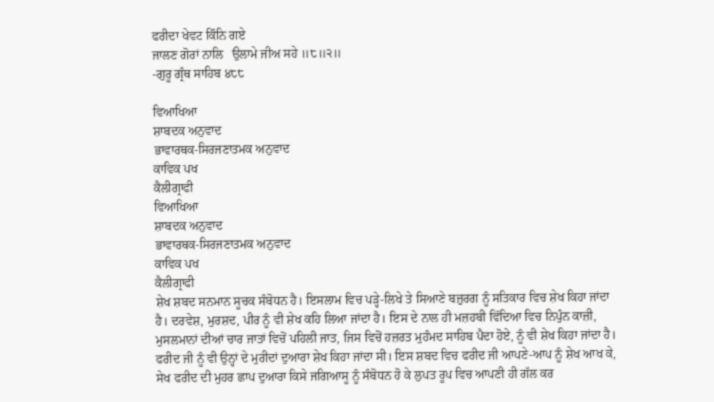ਫਰੀਦਾ ਖੇਵਟ ਕਿੰਨਿ ਗਏ
ਜਾਲਣ ਗੋਰਾਂ ਨਾਲਿ   ਉਲਾਮੇ ਜੀਅ ਸਹੇ ॥੮॥੨॥
-ਗੁਰੂ ਗ੍ਰੰਥ ਸਾਹਿਬ ੪੮੮

ਵਿਆਖਿਆ
ਸ਼ਾਬਦਕ ਅਨੁਵਾਦ
ਭਾਵਾਰਥਕ-ਸਿਰਜਣਾਤਮਕ ਅਨੁਵਾਦ
ਕਾਵਿਕ ਪਖ
ਕੈਲੀਗ੍ਰਾਫੀ
ਵਿਆਖਿਆ
ਸ਼ਾਬਦਕ ਅਨੁਵਾਦ
ਭਾਵਾਰਥਕ-ਸਿਰਜਣਾਤਮਕ ਅਨੁਵਾਦ
ਕਾਵਿਕ ਪਖ
ਕੈਲੀਗ੍ਰਾਫੀ
ਸ਼ੇਖ ਸ਼ਬਦ ਸਨਮਾਨ ਸੂਚਕ ਸੰਬੋਧਨ ਹੈ। ਇਸਲਾਮ ਵਿਚ ਪੜ੍ਹੇ-ਲਿਖੇ ਤੇ ਸਿਆਣੇ ਬਜ਼ੁਰਗ ਨੂੰ ਸਤਿਕਾਰ ਵਿਚ ਸ਼ੇਖ ਕਿਹਾ ਜਾਂਦਾ ਹੈ। ਦਰਵੇਸ਼, ਮੁਰਸ਼ਦ, ਪੀਰ ਨੂੰ ਵੀ ਸ਼ੇਖ ਕਹਿ ਲਿਆ ਜਾਂਦਾ ਹੈ। ਇਸ ਦੇ ਨਾਲ ਹੀ ਮਜ਼ਹਬੀ ਵਿੱਦਿਆ ਵਿਚ ਨਿਪੁੰਨ ਕਾਜ਼ੀ, ਮੁਸਲਮਾਨਾਂ ਦੀਆਂ ਚਾਰ ਜਾਤਾਂ ਵਿਚੋਂ ਪਹਿਲੀ ਜਾਤ, ਜਿਸ ਵਿਚੋਂ ਹਜ਼ਰਤ ਮੁਹੰਮਦ ਸਾਹਿਬ ਪੈਦਾ ਹੋਏ, ਨੂੰ ਵੀ ਸ਼ੇਖ ਕਿਹਾ ਜਾਂਦਾ ਹੈ। ਫਰੀਦ ਜੀ ਨੂੰ ਵੀ ਉਨ੍ਹਾਂ ਦੇ ਮੁਰੀਦਾਂ ਦੁਆਰਾ ਸ਼ੇਖ ਕਿਹਾ ਜਾਂਦਾ ਸੀ। ਇਸ ਸ਼ਬਦ ਵਿਚ ਫਰੀਦ ਜੀ ਆਪਣੇ-ਆਪ ਨੂੰ ਸ਼ੇਖ ਆਖ ਕੇ, ਸੇਖ ਫਰੀਦ ਦੀ ਮੁਹਰ ਛਾਪ ਦੁਆਰਾ ਕਿਸੇ ਜਗਿਆਸੂ ਨੂੰ ਸੰਬੋਧਨ ਹੋ ਕੇ ਲੁਪਤ ਰੂਪ ਵਿਚ ਆਪਣੀ ਹੀ ਗੱਲ ਕਰ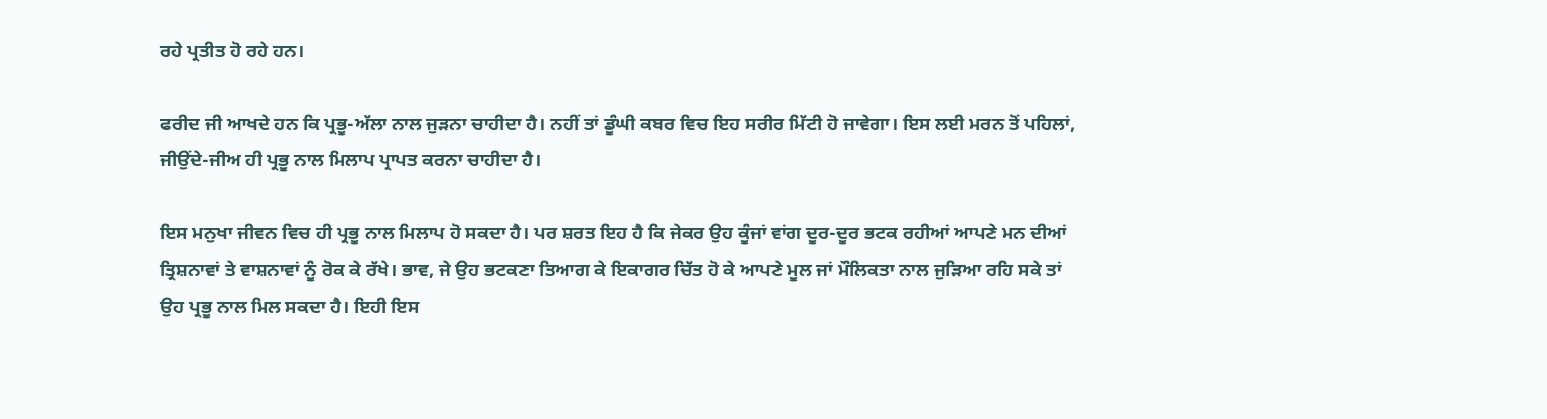ਰਹੇ ਪ੍ਰਤੀਤ ਹੋ ਰਹੇ ਹਨ।

ਫਰੀਦ ਜੀ ਆਖਦੇ ਹਨ ਕਿ ਪ੍ਰਭੂ-ਅੱਲਾ ਨਾਲ ਜੁੜਨਾ ਚਾਹੀਦਾ ਹੈ। ਨਹੀਂ ਤਾਂ ਡੂੰਘੀ ਕਬਰ ਵਿਚ ਇਹ ਸਰੀਰ ਮਿੱਟੀ ਹੋ ਜਾਵੇਗਾ। ਇਸ ਲਈ ਮਰਨ ਤੋਂ ਪਹਿਲਾਂ, ਜੀਉਂਦੇ-ਜੀਅ ਹੀ ਪ੍ਰਭੂ ਨਾਲ ਮਿਲਾਪ ਪ੍ਰਾਪਤ ਕਰਨਾ ਚਾਹੀਦਾ ਹੈ।

ਇਸ ਮਨੁਖਾ ਜੀਵਨ ਵਿਚ ਹੀ ਪ੍ਰਭੂ ਨਾਲ ਮਿਲਾਪ ਹੋ ਸਕਦਾ ਹੈ। ਪਰ ਸ਼ਰਤ ਇਹ ਹੈ ਕਿ ਜੇਕਰ ਉਹ ਕੂੰਜਾਂ ਵਾਂਗ ਦੂਰ-ਦੂਰ ਭਟਕ ਰਹੀਆਂ ਆਪਣੇ ਮਨ ਦੀਆਂ ਤ੍ਰਿਸ਼ਨਾਵਾਂ ਤੇ ਵਾਸ਼ਨਾਵਾਂ ਨੂੰ ਰੋਕ ਕੇ ਰੱਖੇ। ਭਾਵ, ਜੇ ਉਹ ਭਟਕਣਾ ਤਿਆਗ ਕੇ ਇਕਾਗਰ ਚਿੱਤ ਹੋ ਕੇ ਆਪਣੇ ਮੂਲ ਜਾਂ ਮੌਲਿਕਤਾ ਨਾਲ ਜੁੜਿਆ ਰਹਿ ਸਕੇ ਤਾਂ ਉਹ ਪ੍ਰਭੂ ਨਾਲ ਮਿਲ ਸਕਦਾ ਹੈ। ਇਹੀ ਇਸ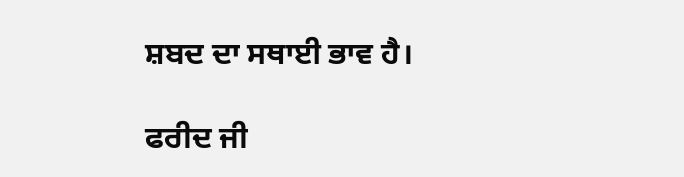ਸ਼ਬਦ ਦਾ ਸਥਾਈ ਭਾਵ ਹੈ।

ਫਰੀਦ ਜੀ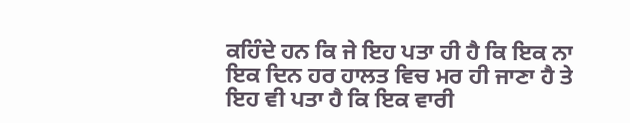ਕਹਿੰਦੇ ਹਨ ਕਿ ਜੇ ਇਹ ਪਤਾ ਹੀ ਹੈ ਕਿ ਇਕ ਨਾ ਇਕ ਦਿਨ ਹਰ ਹਾਲਤ ਵਿਚ ਮਰ ਹੀ ਜਾਣਾ ਹੈ ਤੇ ਇਹ ਵੀ ਪਤਾ ਹੈ ਕਿ ਇਕ ਵਾਰੀ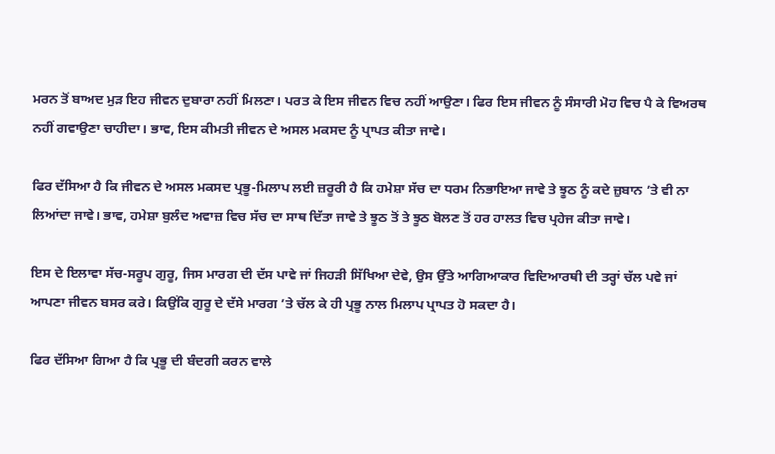ਮਰਨ ਤੋਂ ਬਾਅਦ ਮੁੜ ਇਹ ਜੀਵਨ ਦੁਬਾਰਾ ਨਹੀਂ ਮਿਲਣਾ। ਪਰਤ ਕੇ ਇਸ ਜੀਵਨ ਵਿਚ ਨਹੀਂ ਆਉਣਾ। ਫਿਰ ਇਸ ਜੀਵਨ ਨੂੰ ਸੰਸਾਰੀ ਮੋਹ ਵਿਚ ਪੈ ਕੇ ਵਿਅਰਥ ਨਹੀਂ ਗਵਾਉਣਾ ਚਾਹੀਦਾ। ਭਾਵ, ਇਸ ਕੀਮਤੀ ਜੀਵਨ ਦੇ ਅਸਲ ਮਕਸਦ ਨੂੰ ਪ੍ਰਾਪਤ ਕੀਤਾ ਜਾਵੇ।

ਫਿਰ ਦੱਸਿਆ ਹੈ ਕਿ ਜੀਵਨ ਦੇ ਅਸਲ ਮਕਸਦ ਪ੍ਰਭੂ-ਮਿਲਾਪ ਲਈ ਜ਼ਰੂਰੀ ਹੈ ਕਿ ਹਮੇਸ਼ਾ ਸੱਚ ਦਾ ਧਰਮ ਨਿਭਾਇਆ ਜਾਵੇ ਤੇ ਝੂਠ ਨੂੰ ਕਦੇ ਜ਼ੁਬਾਨ ’ਤੇ ਵੀ ਨਾ ਲਿਆਂਦਾ ਜਾਵੇ। ਭਾਵ, ਹਮੇਸ਼ਾ ਬੁਲੰਦ ਅਵਾਜ਼ ਵਿਚ ਸੱਚ ਦਾ ਸਾਥ ਦਿੱਤਾ ਜਾਵੇ ਤੇ ਝੂਠ ਤੋਂ ਤੇ ਝੂਠ ਬੋਲਣ ਤੋਂ ਹਰ ਹਾਲਤ ਵਿਚ ਪ੍ਰਹੇਜ ਕੀਤਾ ਜਾਵੇ।

ਇਸ ਦੇ ਇਲਾਵਾ ਸੱਚ-ਸਰੂਪ ਗੁਰੂ, ਜਿਸ ਮਾਰਗ ਦੀ ਦੱਸ ਪਾਵੇ ਜਾਂ ਜਿਹੜੀ ਸਿੱਖਿਆ ਦੇਵੇ, ਉਸ ਉੱਤੇ ਆਗਿਆਕਾਰ ਵਿਦਿਆਰਥੀ ਦੀ ਤਰ੍ਹਾਂ ਚੱਲ ਪਵੇ ਜਾਂ ਆਪਣਾ ਜੀਵਨ ਬਸਰ ਕਰੇ। ਕਿਉਂਕਿ ਗੁਰੂ ਦੇ ਦੱਸੇ ਮਾਰਗ ’ਤੇ ਚੱਲ ਕੇ ਹੀ ਪ੍ਰਭੂ ਨਾਲ ਮਿਲਾਪ ਪ੍ਰਾਪਤ ਹੋ ਸਕਦਾ ਹੈ।

ਫਿਰ ਦੱਸਿਆ ਗਿਆ ਹੈ ਕਿ ਪ੍ਰਭੂ ਦੀ ਬੰਦਗੀ ਕਰਨ ਵਾਲੇ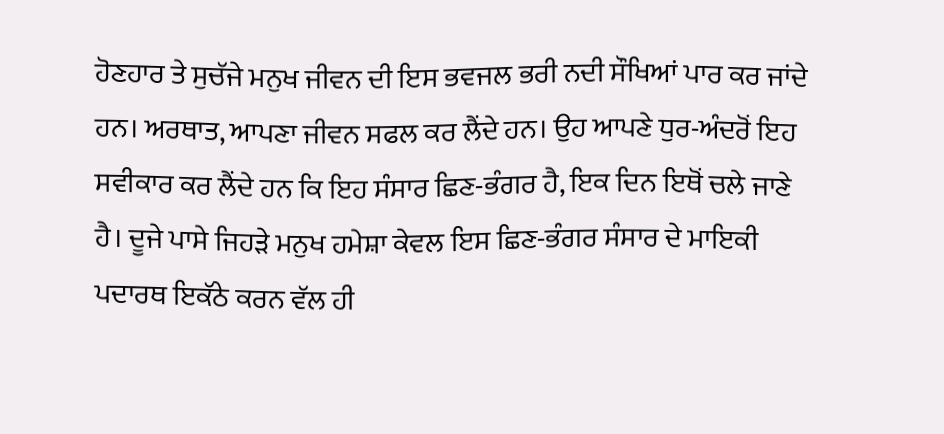ਹੋਣਹਾਰ ਤੇ ਸੁਚੱਜੇ ਮਨੁਖ ਜੀਵਨ ਦੀ ਇਸ ਭਵਜਲ ਭਰੀ ਨਦੀ ਸੌਖਿਆਂ ਪਾਰ ਕਰ ਜਾਂਦੇ ਹਨ। ਅਰਥਾਤ, ਆਪਣਾ ਜੀਵਨ ਸਫਲ ਕਰ ਲੈਂਦੇ ਹਨ। ਉਹ ਆਪਣੇ ਧੁਰ-ਅੰਦਰੋਂ ਇਹ ਸਵੀਕਾਰ ਕਰ ਲੈਂਦੇ ਹਨ ਕਿ ਇਹ ਸੰਸਾਰ ਛਿਣ-ਭੰਗਰ ਹੈ, ਇਕ ਦਿਨ ਇਥੋਂ ਚਲੇ ਜਾਣੇ ਹੈ। ਦੂਜੇ ਪਾਸੇ ਜਿਹੜੇ ਮਨੁਖ ਹਮੇਸ਼ਾ ਕੇਵਲ ਇਸ ਛਿਣ-ਭੰਗਰ ਸੰਸਾਰ ਦੇ ਮਾਇਕੀ ਪਦਾਰਥ ਇਕੱਠੇ ਕਰਨ ਵੱਲ ਹੀ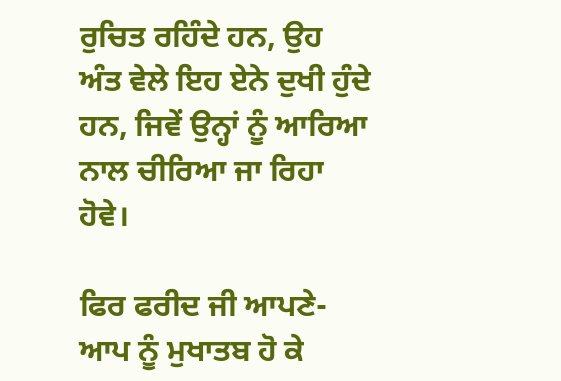ਰੁਚਿਤ ਰਹਿੰਦੇ ਹਨ, ਉਹ ਅੰਤ ਵੇਲੇ ਇਹ ਏਨੇ ਦੁਖੀ ਹੁੰਦੇ ਹਨ, ਜਿਵੇਂ ਉਨ੍ਹਾਂ ਨੂੰ ਆਰਿਆ ਨਾਲ ਚੀਰਿਆ ਜਾ ਰਿਹਾ ਹੋਵੇ।

ਫਿਰ ਫਰੀਦ ਜੀ ਆਪਣੇ-ਆਪ ਨੂੰ ਮੁਖਾਤਬ ਹੋ ਕੇ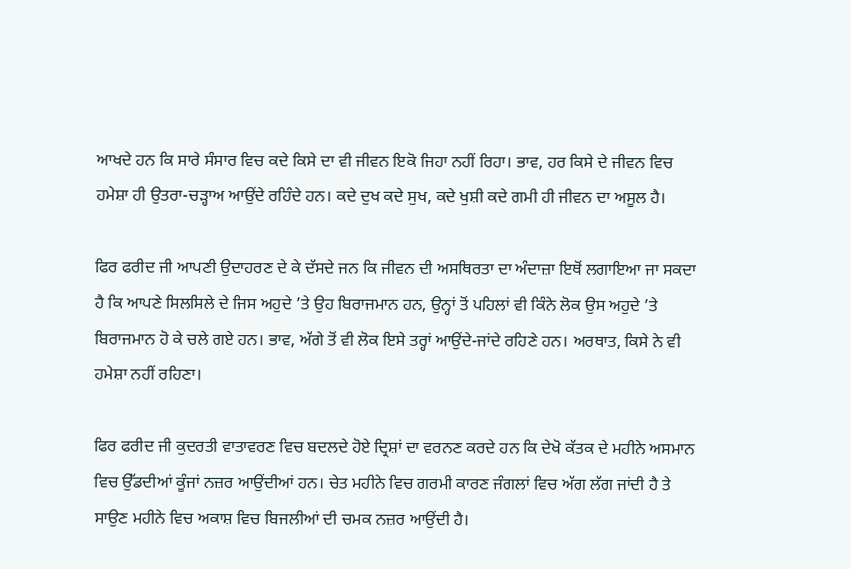ਆਖਦੇ ਹਨ ਕਿ ਸਾਰੇ ਸੰਸਾਰ ਵਿਚ ਕਦੇ ਕਿਸੇ ਦਾ ਵੀ ਜੀਵਨ ਇਕੋ ਜਿਹਾ ਨਹੀਂ ਰਿਹਾ। ਭਾਵ, ਹਰ ਕਿਸੇ ਦੇ ਜੀਵਨ ਵਿਚ ਹਮੇਸ਼ਾ ਹੀ ਉਤਰਾ-ਚੜ੍ਹਾਅ ਆਉਂਦੇ ਰਹਿੰਦੇ ਹਨ। ਕਦੇ ਦੁਖ ਕਦੇ ਸੁਖ, ਕਦੇ ਖੁਸ਼ੀ ਕਦੇ ਗਮੀ ਹੀ ਜੀਵਨ ਦਾ ਅਸੂਲ ਹੈ।

ਫਿਰ ਫਰੀਦ ਜੀ ਆਪਣੀ ਉਦਾਹਰਣ ਦੇ ਕੇ ਦੱਸਦੇ ਜਨ ਕਿ ਜੀਵਨ ਦੀ ਅਸਥਿਰਤਾ ਦਾ ਅੰਦਾਜ਼ਾ ਇਥੋਂ ਲਗਾਇਆ ਜਾ ਸਕਦਾ ਹੈ ਕਿ ਆਪਣੇ ਸਿਲਸਿਲੇ ਦੇ ਜਿਸ ਅਹੁਦੇ ’ਤੇ ਉਹ ਬਿਰਾਜਮਾਨ ਹਨ, ਉਨ੍ਹਾਂ ਤੋਂ ਪਹਿਲਾਂ ਵੀ ਕਿੰਨੇ ਲੋਕ ਉਸ ਅਹੁਦੇ ’ਤੇ ਬਿਰਾਜਮਾਨ ਹੋ ਕੇ ਚਲੇ ਗਏ ਹਨ। ਭਾਵ, ਅੱਗੇ ਤੋਂ ਵੀ ਲੋਕ ਇਸੇ ਤਰ੍ਹਾਂ ਆਉਂਦੇ-ਜਾਂਦੇ ਰਹਿਣੇ ਹਨ। ਅਰਥਾਤ, ਕਿਸੇ ਨੇ ਵੀ ਹਮੇਸ਼ਾ ਨਹੀਂ ਰਹਿਣਾ।

ਫਿਰ ਫਰੀਦ ਜੀ ਕੁਦਰਤੀ ਵਾਤਾਵਰਣ ਵਿਚ ਬਦਲਦੇ ਹੋਏ ਦ੍ਰਿਸ਼ਾਂ ਦਾ ਵਰਨਣ ਕਰਦੇ ਹਨ ਕਿ ਦੇਖੋ ਕੱਤਕ ਦੇ ਮਹੀਨੇ ਅਸਮਾਨ ਵਿਚ ਉੱਡਦੀਆਂ ਕੂੰਜਾਂ ਨਜ਼ਰ ਆਉਂਦੀਆਂ ਹਨ। ਚੇਤ ਮਹੀਨੇ ਵਿਚ ਗਰਮੀ ਕਾਰਣ ਜੰਗਲਾਂ ਵਿਚ ਅੱਗ ਲੱਗ ਜਾਂਦੀ ਹੈ ਤੇ ਸਾਉਣ ਮਹੀਨੇ ਵਿਚ ਅਕਾਸ਼ ਵਿਚ ਬਿਜਲੀਆਂ ਦੀ ਚਮਕ ਨਜ਼ਰ ਆਉਂਦੀ ਹੈ।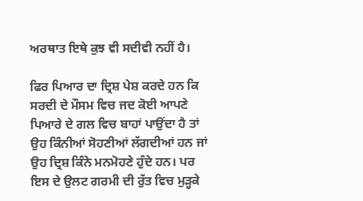ਅਰਥਾਤ ਇਥੇ ਕੁਝ ਵੀ ਸਦੀਵੀ ਨਹੀਂ ਹੈ।

ਫਿਰ ਪਿਆਰ ਦਾ ਦ੍ਰਿਸ਼ ਪੇਸ਼ ਕਰਦੇ ਹਨ ਕਿ ਸਰਦੀ ਦੇ ਮੌਸਮ ਵਿਚ ਜਦ ਕੋਈ ਆਪਣੇ ਪਿਆਰੇ ਦੇ ਗਲ ਵਿਚ ਬਾਹਾਂ ਪਾਉਂਦਾ ਹੈ ਤਾਂ ਉਹ ਕਿੰਨੀਆਂ ਸੋਹਣੀਆਂ ਲੱਗਦੀਆਂ ਹਨ ਜਾਂ ਉਹ ਦ੍ਰਿਸ਼ ਕਿੰਨੇ ਮਨਮੋਹਣੇ ਹੁੰਦੇ ਹਨ। ਪਰ ਇਸ ਦੇ ਉਲਟ ਗਰਮੀ ਦੀ ਰੁੱਤ ਵਿਚ ਮੁੜ੍ਹਕੇ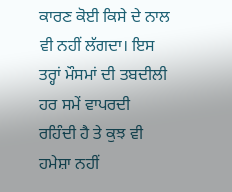ਕਾਰਣ ਕੋਈ ਕਿਸੇ ਦੇ ਨਾਲ ਵੀ ਨਹੀਂ ਲੱਗਦਾ। ਇਸ ਤਰ੍ਹਾਂ ਮੌਸਮਾਂ ਦੀ ਤਬਦੀਲੀ ਹਰ ਸਮੇਂ ਵਾਪਰਦੀ ਰਹਿੰਦੀ ਹੈ ਤੇ ਕੁਝ ਵੀ ਹਮੇਸ਼ਾ ਨਹੀਂ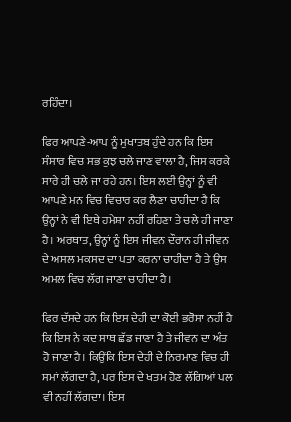ਰਹਿੰਦਾ।

ਫਿਰ ਆਪਣੇ-ਆਪ ਨੂੰ ਮੁਖਾਤਬ ਹੁੰਦੇ ਹਨ ਕਿ ਇਸ ਸੰਸਾਰ ਵਿਚ ਸਭ ਕੁਝ ਚਲੇ ਜਾਣ ਵਾਲਾ ਹੈ, ਜਿਸ ਕਰਕੇ ਸਾਰੇ ਹੀ ਚਲੇ ਜਾ ਰਹੇ ਹਨ। ਇਸ ਲਈ ਉਨ੍ਹਾਂ ਨੂੰ ਵੀ ਆਪਣੇ ਮਨ ਵਿਚ ਵਿਚਾਰ ਕਰ ਲੈਣਾ ਚਾਹੀਦਾ ਹੈ ਕਿ ਉਨ੍ਹਾਂ ਨੇ ਵੀ ਇਥੇ ਹਮੇਸ਼ਾ ਨਹੀਂ ਰਹਿਣਾ ਤੇ ਚਲੇ ਹੀ ਜਾਣਾ ਹੈ। ਅਰਥਾਤ, ਉਨ੍ਹਾਂ ਨੂੰ ਇਸ ਜੀਵਨ ਦੌਰਾਨ ਹੀ ਜੀਵਨ ਦੇ ਅਸਲ ਮਕਸਦ ਦਾ ਪਤਾ ਕਰਨਾ ਚਾਹੀਦਾ ਹੈ ਤੇ ਉਸ ਅਮਲ ਵਿਚ ਲੱਗ ਜਾਣਾ ਚਾਹੀਦਾ ਹੈ।

ਫਿਰ ਦੱਸਦੇ ਹਨ ਕਿ ਇਸ ਦੇਹੀ ਦਾ ਕੋਈ ਭਰੋਸਾ ਨਹੀਂ ਹੈ ਕਿ ਇਸ ਨੇ ਕਦ ਸਾਥ ਛੱਡ ਜਾਣਾ ਹੈ ਤੇ ਜੀਵਨ ਦਾ ਅੰਤ ਹੋ ਜਾਣਾ ਹੈ। ਕਿਉਂਕਿ ਇਸ ਦੇਹੀ ਦੇ ਨਿਰਮਾਣ ਵਿਚ ਹੀ ਸਮਾਂ ਲੱਗਦਾ ਹੈ, ਪਰ ਇਸ ਦੇ ਖਤਮ ਹੋਣ ਲੱਗਿਆਂ ਪਲ ਵੀ ਨਹੀਂ ਲੱਗਦਾ। ਇਸ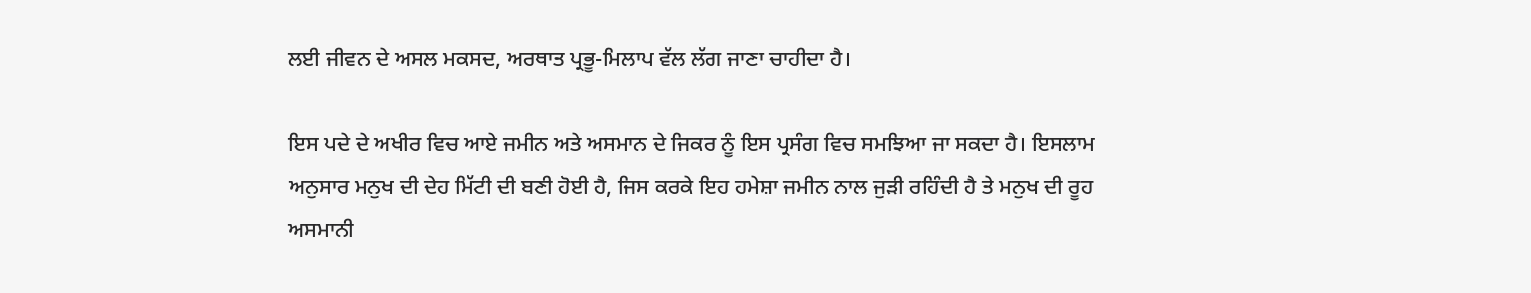ਲਈ ਜੀਵਨ ਦੇ ਅਸਲ ਮਕਸਦ, ਅਰਥਾਤ ਪ੍ਰਭੂ-ਮਿਲਾਪ ਵੱਲ ਲੱਗ ਜਾਣਾ ਚਾਹੀਦਾ ਹੈ।

ਇਸ ਪਦੇ ਦੇ ਅਖੀਰ ਵਿਚ ਆਏ ਜਮੀਨ ਅਤੇ ਅਸਮਾਨ ਦੇ ਜਿਕਰ ਨੂੰ ਇਸ ਪ੍ਰਸੰਗ ਵਿਚ ਸਮਝਿਆ ਜਾ ਸਕਦਾ ਹੈ। ਇਸਲਾਮ ਅਨੁਸਾਰ ਮਨੁਖ ਦੀ ਦੇਹ ਮਿੱਟੀ ਦੀ ਬਣੀ ਹੋਈ ਹੈ, ਜਿਸ ਕਰਕੇ ਇਹ ਹਮੇਸ਼ਾ ਜਮੀਨ ਨਾਲ ਜੁੜੀ ਰਹਿੰਦੀ ਹੈ ਤੇ ਮਨੁਖ ਦੀ ਰੂਹ ਅਸਮਾਨੀ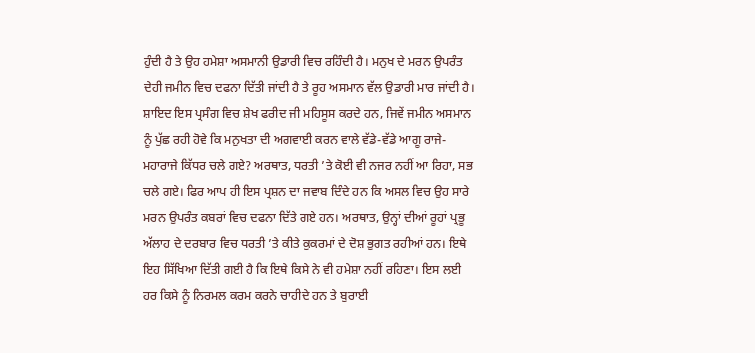ਹੁੰਦੀ ਹੈ ਤੇ ਉਹ ਹਮੇਸ਼ਾ ਅਸਮਾਨੀ ਉਡਾਰੀ ਵਿਚ ਰਹਿੰਦੀ ਹੈ। ਮਨੁਖ ਦੇ ਮਰਨ ਉਪਰੰਤ ਦੇਹੀ ਜਮੀਨ ਵਿਚ ਦਫਨਾ ਦਿੱਤੀ ਜਾਂਦੀ ਹੈ ਤੇ ਰੂਹ ਅਸਮਾਨ ਵੱਲ ਉਡਾਰੀ ਮਾਰ ਜਾਂਦੀ ਹੈ। ਸ਼ਾਇਦ ਇਸ ਪ੍ਰਸੰਗ ਵਿਚ ਸ਼ੇਖ ਫਰੀਦ ਜੀ ਮਹਿਸੂਸ ਕਰਦੇ ਹਨ, ਜਿਵੇਂ ਜਮੀਨ ਅਸਮਾਨ ਨੂੰ ਪੁੱਛ ਰਹੀ ਹੋਵੇ ਕਿ ਮਨੁਖਤਾ ਦੀ ਅਗਵਾਈ ਕਰਨ ਵਾਲੇ ਵੱਡੇ-ਵੱਡੇ ਆਗੂ ਰਾਜੇ-ਮਹਾਰਾਜੇ ਕਿੱਧਰ ਚਲੇ ਗਏ? ਅਰਥਾਤ, ਧਰਤੀ ’ਤੇ ਕੋਈ ਵੀ ਨਜਰ ਨਹੀਂ ਆ ਰਿਹਾ, ਸਭ ਚਲੇ ਗਏ। ਫਿਰ ਆਪ ਹੀ ਇਸ ਪ੍ਰਸ਼ਨ ਦਾ ਜਵਾਬ ਦਿੰਦੇ ਹਨ ਕਿ ਅਸਲ ਵਿਚ ਉਹ ਸਾਰੇ ਮਰਨ ਉਪਰੰਤ ਕਬਰਾਂ ਵਿਚ ਦਫਨਾ ਦਿੱਤੇ ਗਏ ਹਨ। ਅਰਥਾਤ, ਉਨ੍ਹਾਂ ਦੀਆਂ ਰੂਹਾਂ ਪ੍ਰਭੂ ਅੱਲਾਹ ਦੇ ਦਰਬਾਰ ਵਿਚ ਧਰਤੀ ’ਤੇ ਕੀਤੇ ਕੁਕਰਮਾਂ ਦੇ ਦੋਸ਼ ਭੁਗਤ ਰਹੀਆਂ ਹਨ। ਇਥੇ ਇਹ ਸਿੱਖਿਆ ਦਿੱਤੀ ਗਈ ਹੈ ਕਿ ਇਥੇ ਕਿਸੇ ਨੇ ਵੀ ਹਮੇਸ਼ਾ ਨਹੀਂ ਰਹਿਣਾ। ਇਸ ਲਈ ਹਰ ਕਿਸੇ ਨੂੰ ਨਿਰਮਲ ਕਰਮ ਕਰਨੇ ਚਾਹੀਦੇ ਹਨ ਤੇ ਬੁਰਾਈ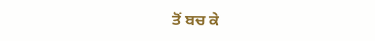ਤੋਂ ਬਚ ਕੇ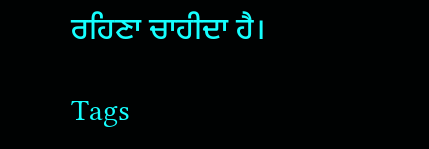ਰਹਿਣਾ ਚਾਹੀਦਾ ਹੈ।

Tags